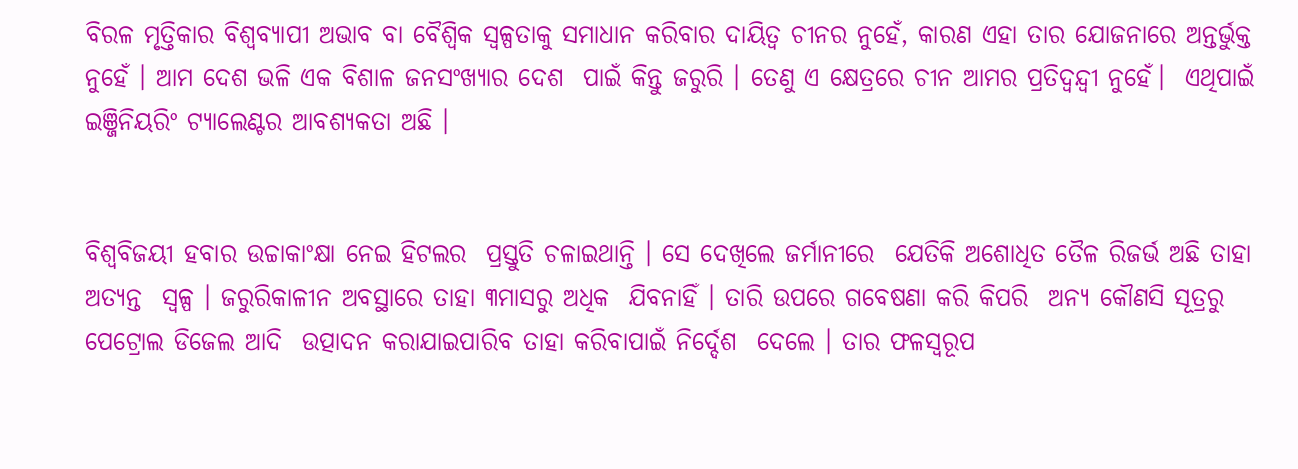ବିରଳ ମୃତ୍ତିକାର ବିଶ୍ୱବ୍ୟାପୀ ଅଭାବ ବା ବୈଶ୍ୱିକ ସ୍ୱଳ୍ପତାକୁ ସମାଧାନ କରିବାର ଦାୟିତ୍ୱ ଚୀନର ନୁହେଁ, କାରଣ ଏହା ତାର ଯୋଜନାରେ ଅନ୍ତର୍ଭୁକ୍ତ ନୁହେଁ । ଆମ ଦେଶ ଭଳି ଏକ ବିଶାଳ ଜନସଂଖ୍ୟାର ଦେଶ  ପାଇଁ କିନ୍ତୁ ଜରୁରି । ତେଣୁ ଏ କ୍ଷେତ୍ରରେ ଚୀନ ଆମର ପ୍ରତିଦ୍ୱନ୍ଦ୍ୱୀ ନୁହେଁ।  ଏଥିପାଇଁ ଇଞ୍ଜିନିୟରିଂ ଟ୍ୟାଲେଣ୍ଟର ଆବଶ୍ୟକତା ଅଛି ।


ବିଶ୍ୱବିଜୟୀ ହବାର ଉଚ୍ଚାକାଂକ୍ଷା ନେଇ ହିଟଲର  ପ୍ରସ୍ତୁତି ଚଳାଇଥାନ୍ତି । ସେ ଦେଖିଲେ ଜର୍ମାନୀରେ  ଯେତିକି ଅଶୋଧିତ ତୈଳ ରିଜର୍ଭ ଅଛି ତାହା ଅତ୍ୟନ୍ତ  ସ୍ୱଳ୍ପ । ଜରୁରିକାଳୀନ ଅବସ୍ଥାରେ ତାହା ୩ମାସରୁ ଅଧିକ  ଯିବନାହିଁ । ତାରି ଉପରେ ଗବେଷଣା କରି କିପରି  ଅନ୍ୟ କୌଣସି ସୂତ୍ରରୁ ପେଟ୍ରୋଲ ଡିଜେଲ ଆଦି  ଉତ୍ପାଦନ କରାଯାଇପାରିବ ତାହା କରିବାପାଇଁ ନିର୍ଦ୍ଦେଶ  ଦେଲେ । ତାର ଫଳସ୍ୱରୂପ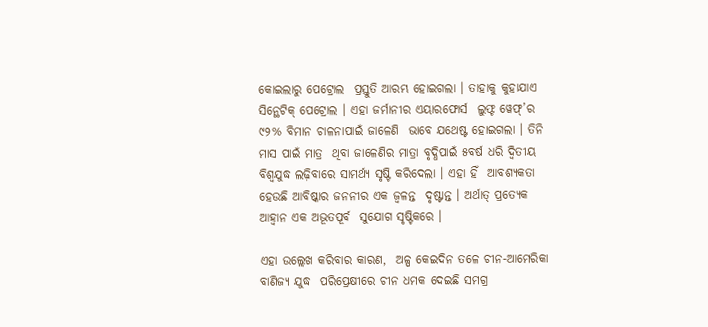କୋଇଲାରୁ ପେଟ୍ରୋଲ  ପ୍ରସ୍ତୁତି ଆରମ୍ଭ ହୋଇଗଲା । ତାହାକୁ କୁହାଯାଏ  ସିନ୍ଥେଟିକ୍‌ ପେଟ୍ରୋଲ । ଏହା ଜର୍ମାନୀର ଏୟାରଫୋର୍ସ  ଲୁଫ୍ଟ ୱେଫ୍‌’ର ୯୨% ବିମାନ ଚାଳନାପାଇଁ ଜାଳେଣି  ଭାବେ ଯଥେଷ୍ଟ ହୋଇଗଲା । ତିନି ମାସ ପାଇଁ ମାତ୍ର  ଥିବା ଜାଳେଣିର ମାତ୍ରା ବୃଦ୍ଧିପାଇଁ ୫ବର୍ଷ ଧରି ଦ୍ୱିତୀୟ  ବିଶ୍ୱଯୁଦ୍ଧ ଲଢ଼ିବାରେ ସାମର୍ଥ୍ୟ ସୃଷ୍ଟି କରିଦେଲା । ଏହା ହିଁ  ଆବଶ୍ୟକତା ହେଉଛି ଆବିଷ୍କାର ଜନନୀର ଏକ ଜ୍ୱଳନ୍ତ  ଦୃଷ୍ଟାନ୍ତ । ଅର୍ଥାତ୍‌ ପ୍ରତ୍ୟେକ ଆହ୍ୱାନ ଏକ ଅଭୂତପୂର୍ବ  ସୁଯୋଗ ସୃଷ୍ଟିକରେ ।

ଏହା ଉଲ୍ଲେଖ କରିବାର କାରଣ,  ଅଳ୍ପ କେଇଦିନ ତଳେ ଚୀନ-ଆମେରିକା ବାଣିଜ୍ୟ ଯୁଦ୍ଧ  ପରିପ୍ରେକ୍ଷୀରେ ଚୀନ ଧମକ ଦେଇଛି ସମଗ୍ର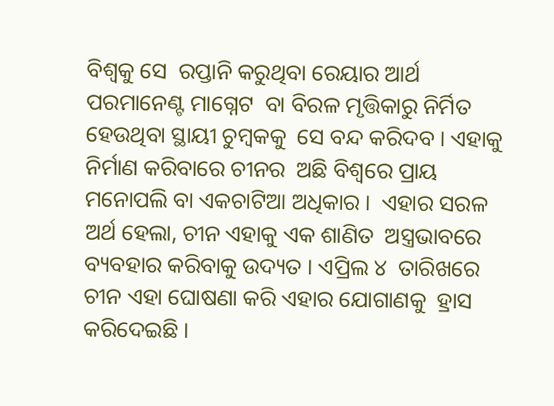ବିଶ୍ୱକୁ ସେ  ରପ୍ତାନି କରୁଥିବା ରେୟାର ଆର୍ଥ ପରମାନେଣ୍ଟ ମାଗ୍ନେଟ  ବା ବିରଳ ମୃତ୍ତିକାରୁ ନିର୍ମିତ ହେଉଥିବା ସ୍ଥାୟୀ ଚୁମ୍ବକକୁ  ସେ ବନ୍ଦ କରିଦବ । ଏହାକୁ ନିର୍ମାଣ କରିବାରେ ଚୀନର  ଅଛି ବିଶ୍ୱରେ ପ୍ରାୟ ମନୋପଲି ବା ଏକଚାଟିଆ ଅଧିକାର ।  ଏହାର ସରଳ ଅର୍ଥ ହେଲା, ଚୀନ ଏହାକୁ ଏକ ଶାଣିତ  ଅସ୍ତ୍ରଭାବରେ ବ୍ୟବହାର କରିବାକୁ ଉଦ୍ୟତ । ଏପ୍ରିଲ ୪  ତାରିଖରେ ଚୀନ ଏହା ଘୋଷଣା କରି ଏହାର ଯୋଗାଣକୁ  ହ୍ରାସ କରିଦେଇଛି ।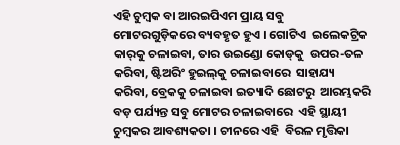ଏହି ଚୁମ୍ବକ ବା ଆରଇପିଏମ ପ୍ରାୟ ସବୁ  ମୋଟରଗୁଡ଼ିକରେ ବ୍ୟବହୃତ ହୁଏ । ଗୋଟିଏ  ଇଲେକଟ୍ରିକ କାର୍‌କୁ ଚଳାଇବା, ତାର ଉଇଣ୍ଡୋ କୋଡ୍‌କୁ  ଉପର-ତଳ କରିବା, ଷ୍ଟିଅରିଂ ହୁଇଲ୍‌କୁ ଚଳାଇବାରେ  ସାହାଯ୍ୟ କରିବା, ବ୍ରେକକୁ ଚଳାଇବା ଇତ୍ୟାଦି ଛୋଟରୁ  ଆରମ୍ଭକରି ବଡ଼ ପର୍ଯ୍ୟନ୍ତ ସବୁ ମୋଟର ଚଳାଇବାରେ  ଏହି ସ୍ଥାୟୀ ଚୁମ୍ବକର ଆବଶ୍ୟକତା । ଚୀନରେ ଏହି  ବିରଳ ମୃତ୍ତିକା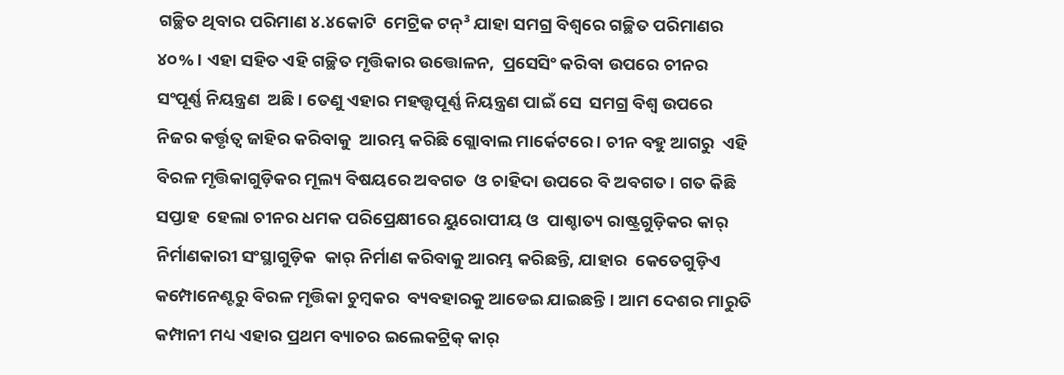ଗଚ୍ଛିତ ଥିବାର ପରିମାଣ ୪.୪କୋଟି  ମେଟ୍ରିକ ଟନ୍‌³ ଯାହା ସମଗ୍ର ବିଶ୍ୱରେ ଗଚ୍ଛିତ ପରିମାଣର  ୪୦% । ଏହା ସହିତ ଏହି ଗଚ୍ଛିତ ମୃତ୍ତିକାର ଉତ୍ତୋଳନ,  ପ୍ରସେସିଂ କରିବା ଉପରେ ଚୀନର ସଂପୂର୍ଣ୍ଣ ନିୟନ୍ତ୍ରଣ  ଅଛି । ତେଣୁ ଏହାର ମହତ୍ତ୍ୱପୂର୍ଣ୍ଣ ନିୟନ୍ତ୍ରଣ ପାଇଁ ସେ  ସମଗ୍ର ବିଶ୍ୱ ଉପରେ ନିଜର କର୍ତ୍ତୃତ୍ୱ ଜାହିର କରିବାକୁ  ଆରମ୍ଭ କରିଛି ଗ୍ଲୋବାଲ ମାର୍କେଟରେ । ଚୀନ ବହୁ ଆଗରୁ  ଏହି ବିରଳ ମୃତ୍ତିକାଗୁଡ଼ିକର ମୂଲ୍ୟ ବିଷୟରେ ଅବଗତ  ଓ ଚାହିଦା ଉପରେ ବି ଅବଗତ । ଗତ କିଛି ସପ୍ତାହ  ହେଲା ଚୀନର ଧମକ ପରିପ୍ରେକ୍ଷୀରେ ୟୁରୋପୀୟ ଓ  ପାଶ୍ଚାତ୍ୟ ରାଷ୍ଟ୍ରଗୁଡ଼ିକର କାର୍‌ ନିର୍ମାଣକାରୀ ସଂସ୍ଥାଗୁଡ଼ିକ  କାର୍‌ ନିର୍ମାଣ କରିବାକୁ ଆରମ୍ଭ କରିଛନ୍ତି, ଯାହାର  କେତେଗୁଡ଼ିଏ କମ୍ପୋନେଣ୍ଟରୁ ବିରଳ ମୃତ୍ତିକା ଚୁମ୍ବକର  ବ୍ୟବହାରକୁ ଆଡେଇ ଯାଇଛନ୍ତି । ଆମ ଦେଶର ମାରୁତି  କମ୍ପାନୀ ମଧ୍ୟ ଏହାର ପ୍ରଥମ ବ୍ୟାଚର ଇଲେକଟ୍ରିକ୍‌ କାର୍‌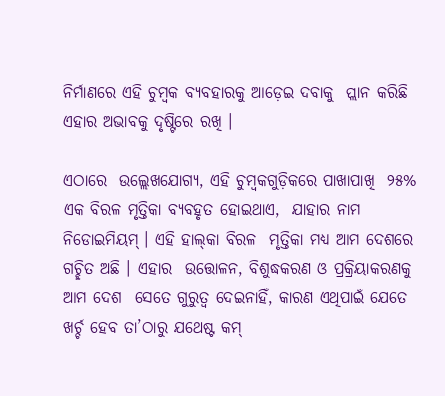ନିର୍ମାଣରେ ଏହି ଚୁମ୍ବକ ବ୍ୟବହାରକୁ ଆଡ଼େଇ ଦବାକୁ  ପ୍ଲାନ କରିଛି ଏହାର ଅଭାବକୁ ଦୃଷ୍ଟିରେ ରଖି ।

ଏଠାରେ  ଉଲ୍ଲେଖଯୋଗ୍ୟ, ଏହି ଚୁମ୍ବକଗୁଡ଼ିକରେ ପାଖାପାଖି  ୨୫% ଏକ ବିରଳ ମୃତ୍ତିକା ବ୍ୟବହୃତ ହୋଇଥାଏ,  ଯାହାର ନାମ ନିଡୋଇମିୟମ୍‌ । ଏହି ହାଲ୍‌କା ବିରଳ  ମୃତ୍ତିକା ମଧ୍ୟ ଆମ ଦେଶରେ ଗଚ୍ଛିତ ଅଛି । ଏହାର  ଉତ୍ତୋଳନ, ବିଶୁଦ୍ଧକରଣ ଓ ପ୍ରକ୍ରିୟାକରଣକୁ ଆମ ଦେଶ  ସେତେ ଗୁରୁତ୍ୱ ଦେଇନାହିଁ, କାରଣ ଏଥିପାଇଁ ଯେତେ  ଖର୍ଚ୍ଚ ହେବ ତା’ଠାରୁ ଯଥେଷ୍ଟ କମ୍‌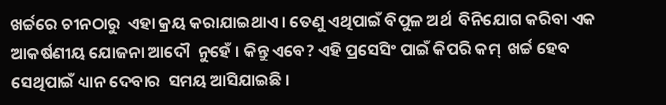ଖର୍ଚ୍ଚରେ ଚୀନଠାରୁ  ଏହା କ୍ରୟ କରାଯାଇଥାଏ । ତେଣୁ ଏଥିପାଇଁ ବିପୁଳ ଅର୍ଥ  ବିନିଯୋଗ କରିବା ଏକ ଆକର୍ଷଣୀୟ ଯୋଜନା ଆଦୌ  ନୁହେଁ । କିନ୍ତୁ ଏବେ? ଏହି ପ୍ରସେସିଂ ପାଇଁ କିପରି କମ୍‌  ଖର୍ଚ୍ଚ ହେବ ସେଥିପାଇଁ ଧ୍ୟାନ ଦେବାର  ସମୟ ଆସିଯାଇଛି ।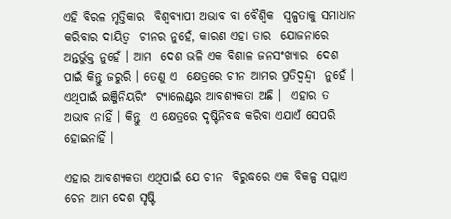ଏହି ବିରଳ ମୃତ୍ତିକାର  ବିଶ୍ୱବ୍ୟାପୀ ଅଭାବ ବା ବୈଶ୍ୱିକ  ସ୍ୱଳ୍ପତାକୁ ସମାଧାନ କରିବାର ଦାୟିତ୍ୱ  ଚୀନର ନୁହେଁ, କାରଣ ଏହା ତାର  ଯୋଜନାରେ ଅନ୍ତର୍ଭୁକ୍ତ ନୁହେଁ । ଆମ  ଦେଶ ଭଳି ଏକ ବିଶାଳ ଜନସଂଖ୍ୟାର  ଦେଶ ପାଇଁ କିନ୍ତୁ ଜରୁରି । ତେଣୁ ଏ  କ୍ଷେତ୍ରରେ ଚୀନ ଆମର ପ୍ରତିଦ୍ୱନ୍ଦ୍ୱୀ  ନୁହେଁ । ଏଥିପାଇଁ ଇଞ୍ଜିନିୟରିଂ  ଟ୍ୟାଲେଣ୍ଟର ଆବଶ୍ୟକତା ଅଛି ।  ଏହାର ତ ଅଭାବ ନାହିଁ । କିନ୍ତୁ  ଏ କ୍ଷେତ୍ରରେ ଦୃଷ୍ଟିନିବଦ୍ଧ କରିବା ଏଯାଏଁ ସେପରି  ହୋଇନାହିଁ ।

ଏହାର ଆବଶ୍ୟକତା ଏଥିପାଇଁ ଯେ ଚୀନ  ବିରୁଦ୍ଧରେ ଏକ ବିକଳ୍ପ ସପ୍ଲାଏ ଚେନ ଆମ ଦେଶ ସୃଷ୍ଟି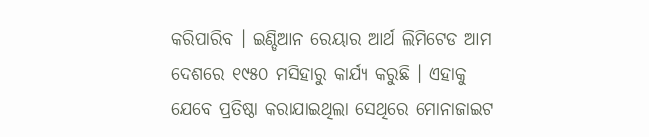କରିପାରିବ । ଇଣ୍ଡିଆନ ରେୟାର ଆର୍ଥ ଲିମିଟେଡ ଆମ  ଦେଶରେ ୧୯୫୦ ମସିହାରୁ କାର୍ଯ୍ୟ କରୁଛି । ଏହାକୁ  ଯେବେ ପ୍ରତିଷ୍ଠା କରାଯାଇଥିଲା ସେଥିରେ ମୋନାଜାଇଟ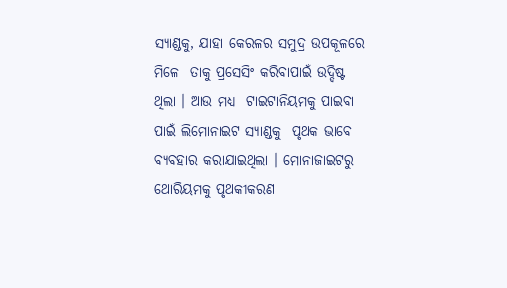ସ୍ୟାଣ୍ଡକୁ, ଯାହା କେରଳର ସମୁଦ୍ର ଉପକୂଳରେ ମିଳେ  ତାକୁ ପ୍ରସେସିଂ କରିବାପାଇଁ ଉଦ୍ଦିଷ୍ଟ ଥିଲା । ଆଉ ମଧ୍ୟ  ଟାଇଟାନିୟମକୁ ପାଇବା ପାଇଁ ଲିମୋନାଇଟ ସ୍ୟାଣ୍ଡକୁ  ପୃଥକ ଭାବେ ବ୍ୟବହାର କରାଯାଇଥିଲା । ମୋନାଜାଇଟରୁ  ଥୋରିୟମକୁ ପୃଥକୀକରଣ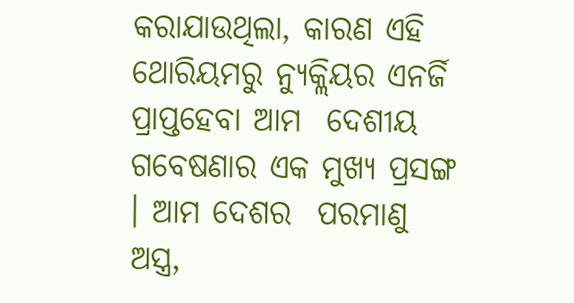କରାଯାଉଥିଲା, କାରଣ ଏହି ଥୋରିୟମରୁ ନ୍ୟୁକ୍ଲିୟର ଏନର୍ଜି ପ୍ରାପ୍ତହେବା ଆମ  ଦେଶୀୟ ଗବେଷଣାର ଏକ ମୁଖ୍ୟ ପ୍ରସଙ୍ଗ । ଆମ ଦେଶର  ପରମାଣୁ ଅସ୍ତ୍ର,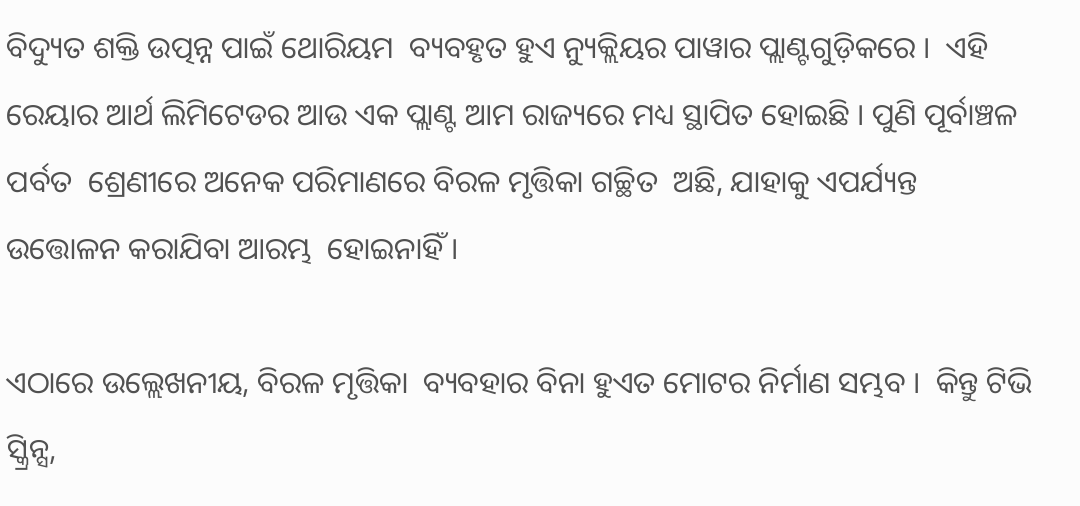ବିଦ୍ୟୁତ ଶକ୍ତି ଉତ୍ପନ୍ନ ପାଇଁ ଥୋରିୟମ  ବ୍ୟବହୃତ ହୁଏ ନ୍ୟୁକ୍ଲିୟର ପାୱାର ପ୍ଲାଣ୍ଟଗୁଡ଼ିକରେ ।  ଏହି ରେୟାର ଆର୍ଥ ଲିମିଟେଡର ଆଉ ଏକ ପ୍ଲାଣ୍ଟ ଆମ ରାଜ୍ୟରେ ମଧ୍ୟ ସ୍ଥାପିତ ହୋଇଛି । ପୁଣି ପୂର୍ବାଞ୍ଚଳ ପର୍ବତ  ଶ୍ରେଣୀରେ ଅନେକ ପରିମାଣରେ ବିରଳ ମୃତ୍ତିକା ଗଚ୍ଛିତ  ଅଛି, ଯାହାକୁ ଏପର୍ଯ୍ୟନ୍ତ ଉତ୍ତୋଳନ କରାଯିବା ଆରମ୍ଭ  ହୋଇନାହିଁ ।

ଏଠାରେ ଉଲ୍ଲେଖନୀୟ, ବିରଳ ମୃତ୍ତିକା  ବ୍ୟବହାର ବିନା ହୁଏତ ମୋଟର ନିର୍ମାଣ ସମ୍ଭବ ।  କିନ୍ତୁ ଟିଭି ସ୍କ୍ରିନ୍ସ,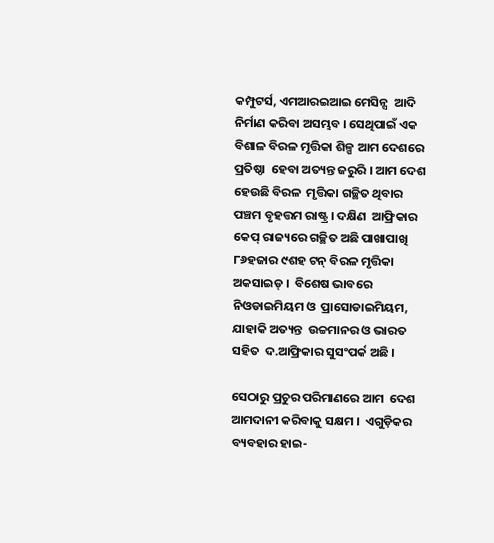କମ୍ପୁଟର୍ସ, ଏମଆରଇଆଇ ମେସିନ୍ସ  ଆଦି ନିର୍ମାଣ କରିବା ଅସମ୍ଭବ । ସେଥିପାଇଁ ଏକ  ବିଶାଳ ବିରଳ ମୃତ୍ତିକା ଶିଳ୍ପ ଆମ ଦେଶରେ ପ୍ରତିଷ୍ଠା  ହେବା ଅତ୍ୟନ୍ତ ଜରୁରି । ଆମ ଦେଶ ହେଉଛି ବିରଳ  ମୃତ୍ତିକା ଗଚ୍ଛିତ ଥିବାର ପଞ୍ଚମ ବୃହତ୍ତମ ରାଷ୍ଟ୍ର । ଦକ୍ଷିଣ  ଆଫ୍ରିକାର କେପ୍‌ ରାଜ୍ୟରେ ଗଚ୍ଛିତ ଅଛି ପାଖାପାଖି  ୮୬ହଜାର ୯ଶହ ଟନ୍‌ ବିରଳ ମୃତ୍ତିକା ଅକସାଇଡ୍‌ ।  ବିଶେଷ ଭାବରେ ନିଓଡାଇମିୟମ ଓ  ପ୍ରାସୋଡାଇମିୟମ, ଯାହାକି ଅତ୍ୟନ୍ତ  ଉଚ୍ଚମାନର ଓ ଭାରତ ସହିତ  ଦ.ଆଫ୍ରିକାର ସୁସଂପର୍କ ଅଛି ।

ସେଠାରୁ ପ୍ରଚୁର ପରିମାଣରେ ଆମ  ଦେଶ ଆମଦାନୀ କରିବାକୁ ସକ୍ଷମ ।  ଏଗୁଡ଼ିକର ବ୍ୟବହାର ହାଇ-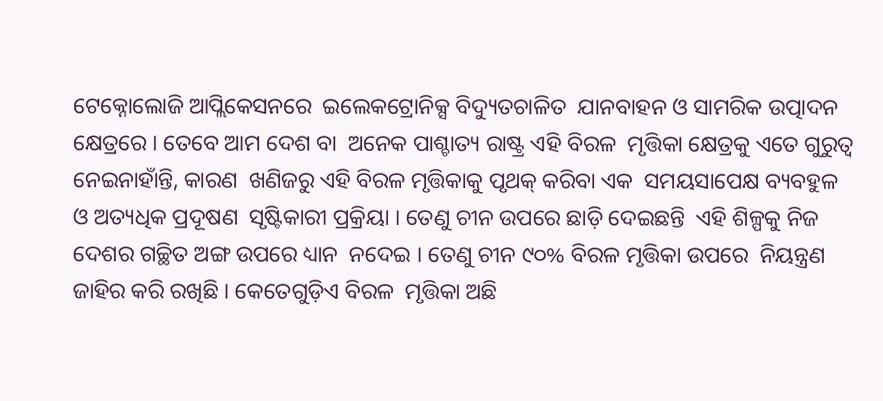ଟେକ୍ନୋଲୋଜି ଆପ୍ଲିକେସନରେ  ଇଲେକଟ୍ରୋନିକ୍ସ ବିଦ୍ୟୁତଚାଳିତ  ଯାନବାହନ ଓ ସାମରିକ ଉତ୍ପାଦନ  କ୍ଷେତ୍ରରେ । ତେବେ ଆମ ଦେଶ ବା  ଅନେକ ପାଶ୍ଚାତ୍ୟ ରାଷ୍ଟ୍ର ଏହି ବିରଳ  ମୃତ୍ତିକା କ୍ଷେତ୍ରକୁ ଏତେ ଗୁରୁତ୍ୱ ନେଇନାହାଁନ୍ତି, କାରଣ  ଖଣିଜରୁ ଏହି ବିରଳ ମୃତ୍ତିକାକୁ ପୃଥକ୍‌ କରିବା ଏକ  ସମୟସାପେକ୍ଷ ବ୍ୟବହୁଳ ଓ ଅତ୍ୟଧିକ ପ୍ରଦୂଷଣ  ସୃଷ୍ଟିକାରୀ ପ୍ରକ୍ରିୟା । ତେଣୁ ଚୀନ ଉପରେ ଛାଡ଼ି ଦେଇଛନ୍ତି  ଏହି ଶିଳ୍ପକୁ ନିଜ ଦେଶର ଗଚ୍ଛିତ ଅଙ୍ଗ ଉପରେ ଧ୍ୟାନ  ନଦେଇ । ତେଣୁ ଚୀନ ୯୦% ବିରଳ ମୃତ୍ତିକା ଉପରେ  ନିୟନ୍ତ୍ରଣ ଜାହିର କରି ରଖିଛି । କେତେଗୁଡ଼ିଏ ବିରଳ  ମୃତ୍ତିକା ଅଛି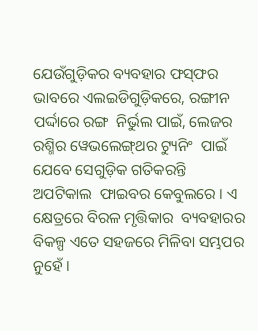ଯେଉଁଗୁଡ଼ିକର ବ୍ୟବହାର ଫସ୍‌ଫର  ଭାବରେ ଏଲଇଡିଗୁଡ଼ିକରେ, ରଙ୍ଗୀନ ପର୍ଦ୍ଦାରେ ରଙ୍ଗ  ନିର୍ଭୁଲ ପାଇଁ, ଲେଜର ରଶ୍ମିର ୱେଭଲେଙ୍ଗ୍‌ଥର ଟ୍ୟୁନିଂ  ପାଇଁ ଯେବେ ସେଗୁଡ଼ିକ ଗତିକରନ୍ତି ଅପଟିକାଲ  ଫାଇବର କେବୁଲରେ । ଏ କ୍ଷେତ୍ରରେ ବିରଳ ମୃତ୍ତିକାର  ବ୍ୟବହାରର ବିକଳ୍ପ ଏତେ ସହଜରେ ମିଳିବା ସମ୍ଭପର  ନୁହେଁ ।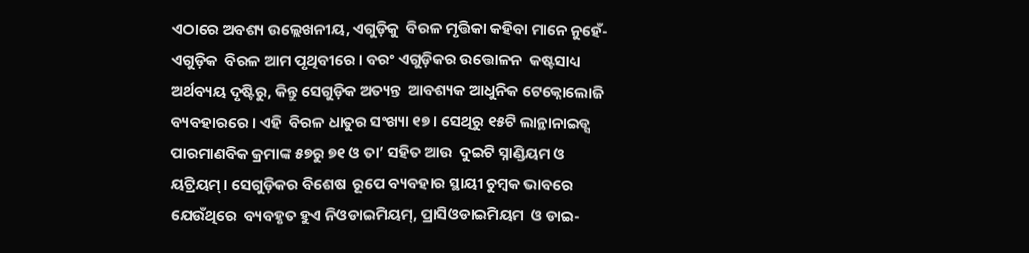ଏଠାରେ ଅବଶ୍ୟ ଉଲ୍ଲେଖନୀୟ, ଏଗୁଡ଼ିକୁ  ବିରଳ ମୃତ୍ତିକା କହିବା ମାନେ ନୁହେଁ- ଏଗୁଡ଼ିକ  ବିରଳ ଆମ ପୃଥିବୀରେ । ବରଂ ଏଗୁଡ଼ିକର ଉତ୍ତୋଳନ  କଷ୍ଟସାଧ୍ୟ ଅର୍ଥବ୍ୟୟ ଦୃଷ୍ଟିରୁ, କିନ୍ତୁ ସେଗୁଡ଼ିକ ଅତ୍ୟନ୍ତ  ଆବଶ୍ୟକ ଆଧୁନିକ ଟେକ୍ନୋଲୋଜି ବ୍ୟବହାରରେ । ଏହି  ବିରଳ ଧାତୁର ସଂଖ୍ୟା ୧୭ । ସେଥିରୁ ୧୫ଟି ଲାନ୍ଥାନାଇଡ୍ସ  ପାରମାଣବିକ କ୍ରମାଙ୍କ ୫୭ରୁ ୭୧ ଓ ତା’ ସହିତ ଆଉ  ଦୁଇଟି ସ୍ନାଣ୍ଡିୟମ ଓ ୟଟ୍ରିୟମ୍‌ । ସେଗୁଡ଼ିକର ବିଶେଷ  ରୂପେ ବ୍ୟବହାର ସ୍ଥାୟୀ ଚୁମ୍ବକ ଭାବରେ ଯେଉଁଥିରେ  ବ୍ୟବହୃତ ହୁଏ ନିଓଡାଇମିୟମ୍‌, ପ୍ରାସିଓଡାଇମିୟମ  ଓ ଡାଇ-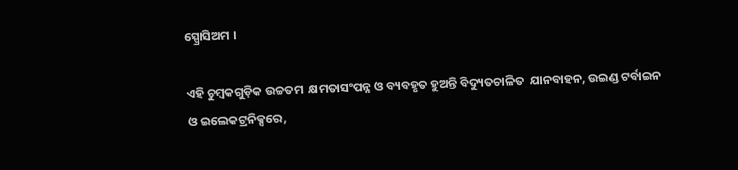ସ୍ପ୍ରୋସିଅମ ।

ଏହି ଚୁମ୍ବକଗୁଡ଼ିକ ଉଚ୍ଚତମ  କ୍ଷମତାସଂପନ୍ନ ଓ ବ୍ୟବହୃତ ହୁଅନ୍ତି ବିଦ୍ୟୁତଚାଳିତ  ଯାନବାହନ, ଉଇଣ୍ଡ ଟର୍ବାଇନ ଓ ଇଲେକଟ୍ରନିକ୍ସରେ,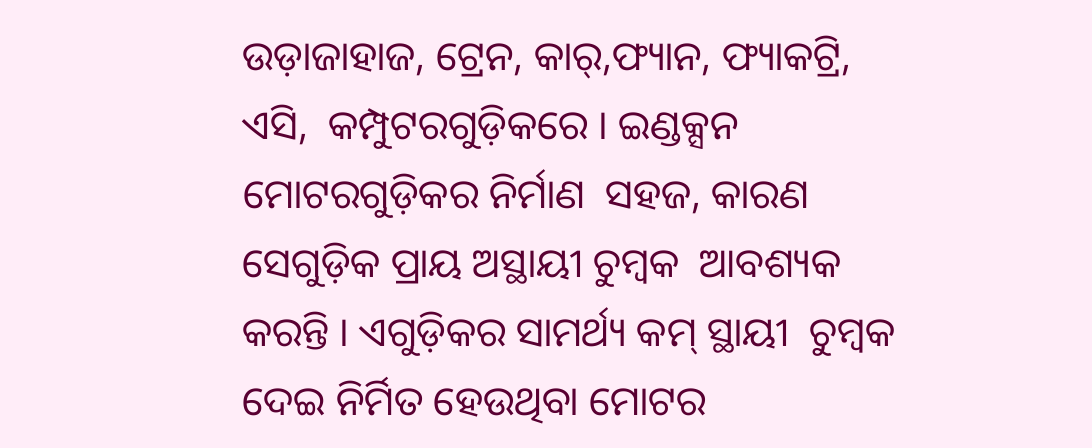ଉଡ଼ାଜାହାଜ, ଟ୍ରେନ, କାର୍‌,ଫ୍ୟାନ, ଫ୍ୟାକଟ୍ରି, ଏସି,  କମ୍ପୁଟରଗୁଡ଼ିକରେ । ଇଣ୍ଡକ୍ସନ ମୋଟରଗୁଡ଼ିକର ନିର୍ମାଣ  ସହଜ, କାରଣ ସେଗୁଡ଼ିକ ପ୍ରାୟ ଅସ୍ଥାୟୀ ଚୁମ୍ବକ  ଆବଶ୍ୟକ କରନ୍ତି । ଏଗୁଡ଼ିକର ସାମର୍ଥ୍ୟ କମ୍‌ ସ୍ଥାୟୀ  ଚୁମ୍ବକ ଦେଇ ନିର୍ମିତ ହେଉଥିବା ମୋଟର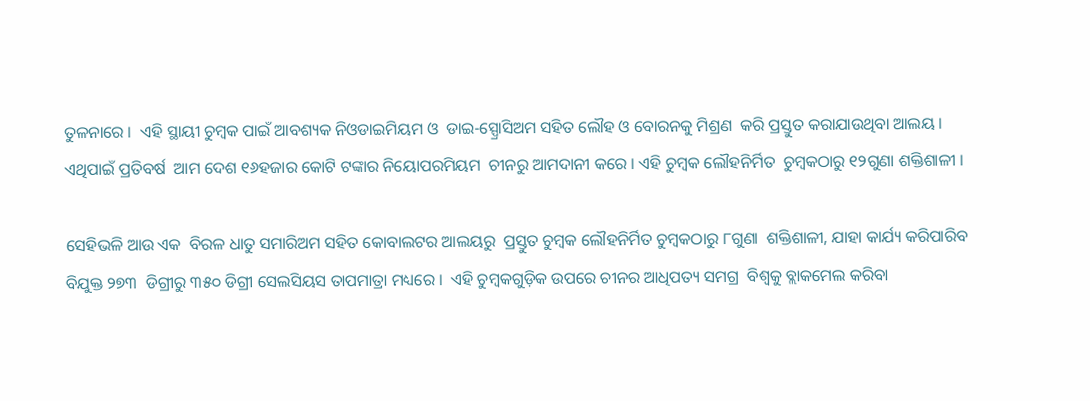ତୁଳନାରେ ।  ଏହି ସ୍ଥାୟୀ ଚୁମ୍ବକ ପାଇଁ ଆବଶ୍ୟକ ନିଓଡାଇମିୟମ ଓ  ଡାଇ-ସ୍ପ୍ରୋସିଅମ ସହିତ ଲୌହ ଓ ବୋରନକୁ ମିଶ୍ରଣ  କରି ପ୍ରସ୍ତୁତ କରାଯାଉଥିବା ଆଲୟ । ଏଥିପାଇଁ ପ୍ରତିବର୍ଷ  ଆମ ଦେଶ ୧୬ହଜାର କୋଟି ଟଙ୍କାର ନିୟୋପରମିୟମ  ଚୀନରୁ ଆମଦାନୀ କରେ । ଏହି ଚୁମ୍ବକ ଲୌହନିର୍ମିତ  ଚୁମ୍ବକଠାରୁ ୧୨ଗୁଣା ଶକ୍ତିଶାଳୀ ।

ସେହିଭଳି ଆଉ ଏକ  ବିରଳ ଧାତୁ ସମାରିଅମ ସହିତ କୋବାଲଟର ଆଲୟରୁ  ପ୍ରସ୍ତୁତ ଚୁମ୍ବକ ଲୌହନିର୍ମିତ ଚୁମ୍ବକଠାରୁ ୮ଗୁଣା  ଶକ୍ତିଶାଳୀ, ଯାହା କାର୍ଯ୍ୟ କରିପାରିବ ବିଯୁକ୍ତ ୨୭୩  ଡିଗ୍ରୀରୁ ୩୫୦ ଡିଗ୍ରୀ ସେଲସିୟସ ତାପମାତ୍ରା ମଧ୍ୟରେ ।  ଏହି ଚୁମ୍ବକଗୁଡ଼ିକ ଉପରେ ଚୀନର ଆଧିପତ୍ୟ ସମଗ୍ର  ବିଶ୍ୱକୁ ବ୍ଲାକମେଲ କରିବା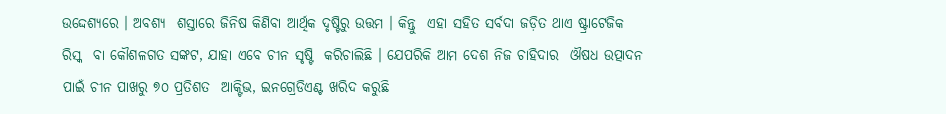ଉଦ୍ଦେଶ୍ୟରେ । ଅବଶ୍ୟ  ଶସ୍ତାରେ ଜିନିଷ କିଣିବା ଆର୍ଥିକ ଦୃଷ୍ଟିରୁ ଉତ୍ତମ । କିନ୍ତୁ  ଏହା ସହିତ ସର୍ବଦା ଜଡ଼ିତ ଥାଏ ଷ୍ଟ୍ରାଟେଜିକ ରିସ୍କ  ବା କୌଶଳଗତ ସଙ୍କଟ, ଯାହା ଏବେ ଚୀନ ସୃଷ୍ଟି  କରିଚାଲିଛି । ଯେପରିକି ଆମ ଦେଶ ନିଜ ଚାହିଦାର  ଔଷଧ ଉତ୍ପାଦନ ପାଇଁ ଚୀନ ପାଖରୁ ୭୦ ପ୍ରତିଶତ  ଆକ୍ଟିଭ, ଇନଗ୍ରେଡିଏଣ୍ଟ ଖରିଦ କରୁଛି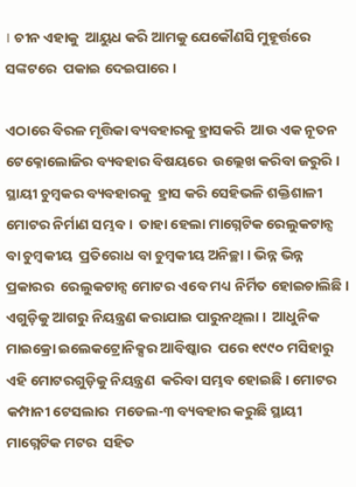। ଚୀନ ଏହାକୁ  ଆୟୁଧ କରି ଆମକୁ ଯେକୌଣସି ମୁହୂର୍ତ୍ତରେ ସଙ୍କଟରେ  ପକାଇ ଦେଇପାରେ ।

ଏଠାରେ ବିରଳ ମୃତ୍ତିକା ବ୍ୟବହାରକୁ ହ୍ରାସକରି  ଆଉ ଏକ ନୂତନ ଟେକ୍ନୋଲୋଜିର ବ୍ୟବହାର ବିଷୟରେ  ଉଲ୍ଲେଖ କରିବା ଜରୁରି । ସ୍ଥାୟୀ ଚୁମ୍ବକର ବ୍ୟବହାରକୁ  ହ୍ରାସ କରି ସେହିଭଳି ଶକ୍ତିଶାଳୀ ମୋଟର ନିର୍ମାଣ ସମ୍ଭବ ।  ତାହା ହେଲା ମାଗ୍ନେଟିକ ରେଲୁକଟାନ୍ସ ବା ଚୁମ୍ବକୀୟ  ପ୍ରତିରୋଧ ବା ଚୁମ୍ବକୀୟ ଅନିଚ୍ଛା । ଭିନ୍ନ ଭିନ୍ନ ପ୍ରକାରର  ରେଲୁକଟାନ୍ସ ମୋଟର ଏବେ ମଧ୍ୟ ନିର୍ମିତ ହୋଇଚାଲିଛି ।  ଏଗୁଡ଼ିକୁ ଆଗରୁ ନିୟନ୍ତ୍ରଣ କରାଯାଇ ପାରୁନଥିଲା ।  ଆଧୁନିକ ମାଇକ୍ରୋ ଇଲେକଟ୍ରୋନିକ୍ସର ଆବିଷ୍କାର  ପରେ ୧୯୯୦ ମସିହାରୁ ଏହି ମୋଟରଗୁଡ଼ିକୁ ନିୟନ୍ତ୍ରଣ  କରିବା ସମ୍ଭବ ହୋଇଛି । ମୋଟର କମ୍ପାନୀ ଟେସଲାର  ମଡେଲ-୩ ବ୍ୟବହାର କରୁଛି ସ୍ଥାୟୀ ମାଗ୍ନେଟିକ ମଟର  ସହିତ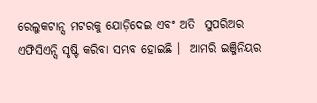ରେଲୁକଟାନ୍ସ ମଟରକୁ ଯୋଡ଼ିଦେଇ ଏବଂ ଅତି  ସୁପରିଅର ଏଫିସିଏନ୍ସି ସୃଷ୍ଟି କରିବା ସମ୍ଭବ ହୋଇଛି ।  ଆମରି ଇଞ୍ଜିନିୟର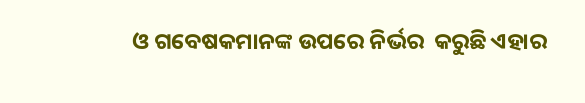ଓ ଗବେଷକମାନଙ୍କ ଉପରେ ନିର୍ଭର  କରୁଛି ଏହାର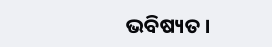ଭବିଷ୍ୟତ ।